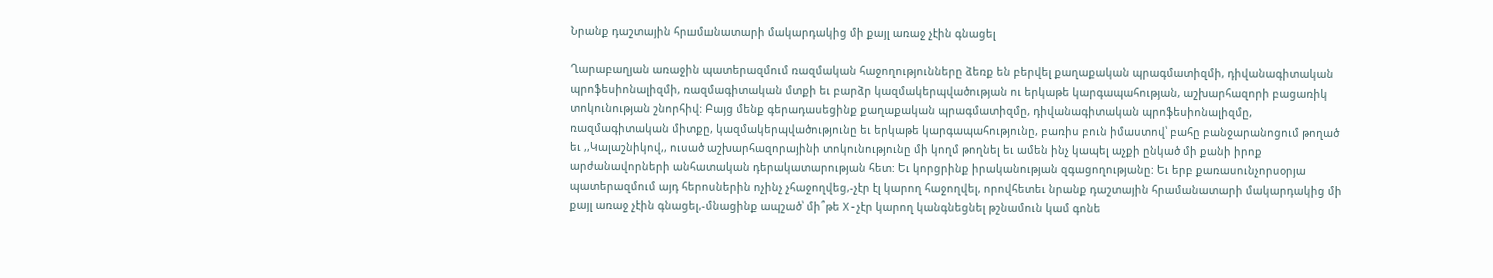Նրանք դաշտային հրшմшնատարի մակարդակից մի քայլ առաջ չէին գնացել

Ղարաբաղյան առաջին պատերազմում ռազմական հաջողությունները ձեռք են բերվել քաղաքական պրագմատիզմի, դիվանագիտական պրոֆեսիոնալիզմի, ռազմագիտական մտքի եւ բարձր կազմակերպվածության ու երկաթե կարգապահության, աշխարհազորի բացառիկ տոկունության շնորհիվ: Բայց մենք գերադասեցինք քաղաքական պրագմատիզմը, դիվանագիտական պրոֆեսիոնալիզմը, ռազմագիտական միտքը, կազմակերպվածությունը եւ երկաթե կարգապահությունը, բառիս բուն իմաստով՝ բահը բանջարանոցում թողած եւ ,,Կալաշնիկով,, ուսած աշխարհազորայինի տոկունությունը մի կողմ թողնել եւ ամեն ինչ կապել աչքի ընկած մի քանի իրոք արժանավորների անհատական դերակատարության հետ: Եւ կորցրինք իրականության զգացողությանը: Եւ երբ քառասունչորսօրյա պատերազմում այդ հերոսներին ոչինչ չհաջողվեց,-չէր էլ կարող հաջողվել, որովհետեւ նրանք դաշտային հրամանատարի մակարդակից մի քայլ առաջ չէին գնացել,-մնացինք ապշած՝ մի՞թե X-չէր կարող կանգնեցնել թշնամուն կամ գոնե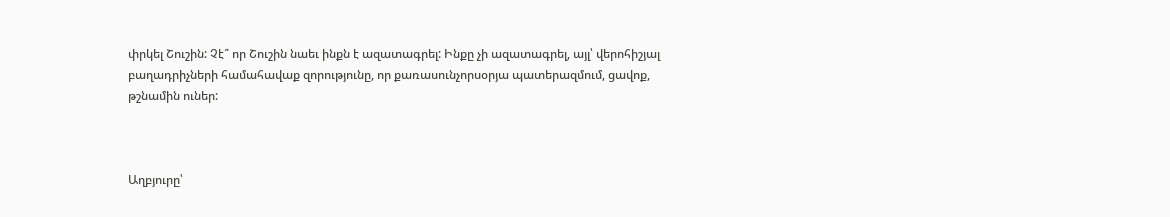փրկել Շուշին: Չէ՞ որ Շուշին նաեւ ինքն է ազատագրել: Ինքը չի ազատագրել, այլ՝ վերոհիշյալ բաղադրիչների համահավաք զորությունը, որ քառասունչորսօրյա պատերազմում, ցավոք, թշնամին ուներ:



Աղբյուրը՝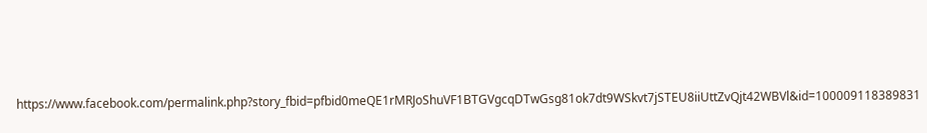https://www.facebook.com/permalink.php?story_fbid=pfbid0meQE1rMRJoShuVF1BTGVgcqDTwGsg81ok7dt9WSkvt7jSTEU8iiUttZvQjt42WBVl&id=100009118389831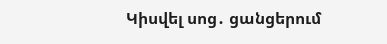Կիսվել սոց․ ցանցերում